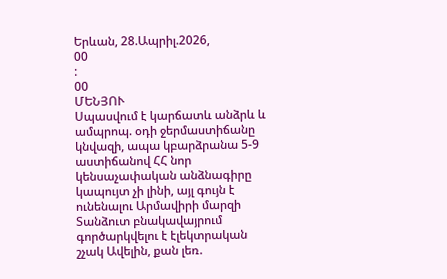Երևան, 28.Ապրիլ.2026,
00
:
00
ՄԵՆՅՈՒ
Սպասվում է կարճատև անձրև և ամպրոպ. օդի ջերմաստիճանը կնվազի, ապա կբարձրանա 5-9 աստիճանով ՀՀ նոր կենսաչափական անձնագիրը կապույտ չի լինի, այլ գույն է ունենալու Արմավիրի մարզի Տանձուտ բնակավայրում գործարկվելու է էլեկտրական շչակ Ավելին, քան լեռ.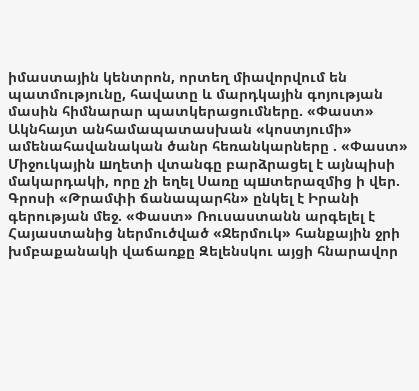իմաստային կենտրոն, որտեղ միավորվում են պատմությունը, հավատը և մարդկային գոյության մասին հիմնարար պատկերացումները. «Փաստ» Ակնհայտ անհամապատասխան «կոստյումի» ամենահավանական ծանր հեռանկարները . «Փաստ» Միջուկային шղետի վտանգը բարձրացել է այնպիսի մակարդակի, որը չի եղել Սառը պшտերազմից ի վեր. Գրոսի «Թրամփի ճանապարհն» ընկել է Իրանի գերության մեջ. «Փաստ» Ռուսաստանն արգելել է Հայաստանից ներմուծված «Ջերմուկ» հանքային ջրի խմբաքանակի վաճառքը Զելենսկու այցի հնարավոր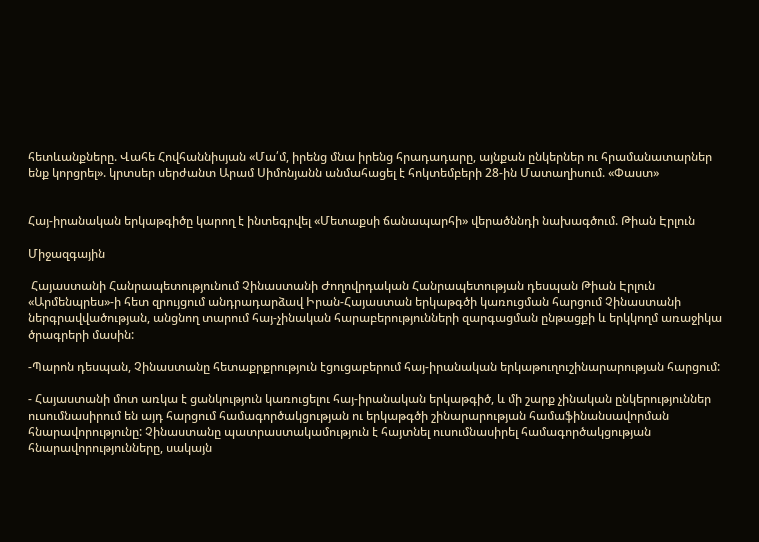հետևանքները. Վահե Հովհաննիսյան «Մա՛մ, իրենց մնա իրենց հրադադարը, այնքան ընկերներ ու հրամանատարներ ենք կորցրել». կրտսեր սերժանտ Արամ Սիմոնյանն անմահացել է հոկտեմբերի 28-ին Մատաղիսում. «Փաստ»


Հայ-իրանական երկաթգիծը կարող է ինտեգրվել «Մետաքսի ճանապարհի» վերածննդի նախագծում. Թիան Էրլուն

Միջազգային

 Հայաստանի Հանրապետությունում Չինաստանի Ժողովրդական Հանրապետության դեսպան Թիան Էրլուն «Արմենպրես»-ի հետ զրույցում անդրադարձավ Իրան-Հայաստան երկաթգծի կառուցման հարցում Չինաստանի ներգրավվածության, անցնող տարում հայ-չինական հարաբերությունների զարգացման ընթացքի և երկկողմ առաջիկա ծրագրերի մասին:

-Պարոն դեսպան, Չինաստանը հետաքրքրություն էցուցաբերում հայ-իրանական երկաթուղուշինարարության հարցում:

- Հայաստանի մոտ առկա է ցանկություն կառուցելու հայ-իրանական երկաթգիծ, և մի շարք չինական ընկերություններ ուսումնասիրում են այդ հարցում համագործակցության ու երկաթգծի շինարարության համաֆինանսավորման հնարավորությունը: Չինաստանը պատրաստակամություն է հայտնել ուսումնասիրել համագործակցության հնարավորությունները, սակայն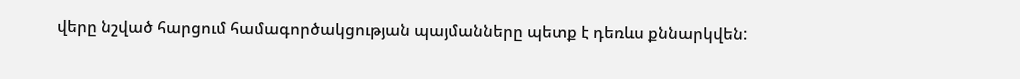վերը նշված հարցում համագործակցության պայմանները պետք է դեռևս քննարկվեն: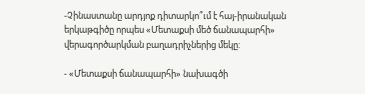-Չինաստանը արդյոք դիտարկո՞ւմ է հայ-իրանական երկաթգիծը որպես «Մետաքսի մեծ ճանապարհի» վերագործարկման բաղադրիչներից մեկը:

- «Մետաքսի ճանապարհի» նախագծի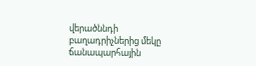վերածննդի բաղադրիչներից մեկը ճանապարհային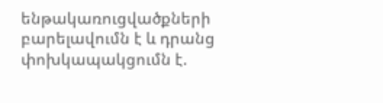ենթակառուցվածքների բարելավումն է և դրանց փոխկապակցումն է.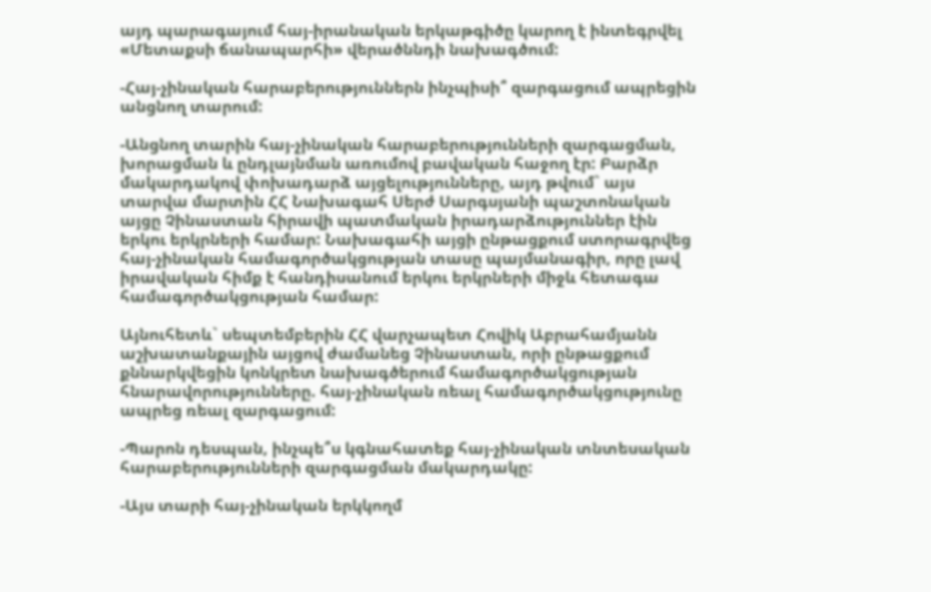այդ պարագայում հայ-իրանական երկաթգիծը կարող է ինտեգրվել  «Մետաքսի ճանապարհի» վերածննդի նախագծում:

-Հայ-չինական հարաբերություններն ինչպիսի՞ զարգացում ապրեցին անցնող տարում:

-Անցնող տարին հայ-չինական հարաբերությունների զարգացման, խորացման և ընդլայնման առումով բավական հաջող էր: Բարձր մակարդակով փոխադարձ այցելությունները, այդ թվում` այս տարվա մարտին ՀՀ Նախագահ Սերժ Սարգսյանի պաշտոնական այցը Չինաստան հիրավի պատմական իրադարձություններ էին երկու երկրների համար: Նախագահի այցի ընթացքում ստորագրվեց հայ-չինական համագործակցության տասը պայմանագիր, որը լավ իրավական հիմք է հանդիսանում երկու երկրների միջև հետագա համագործակցության համար:

Այնուհետև` սեպտեմբերին ՀՀ վարչապետ Հովիկ Աբրահամյանն աշխատանքային այցով ժամանեց Չինաստան, որի ընթացքում քննարկվեցին կոնկրետ նախագծերում համագործակցության հնարավորությունները. հայ-չինական ռեալ համագործակցությունը ապրեց ռեալ զարգացում:

-Պարոն դեսպան, ինչպե՞ս կգնահատեք հայ-չինական տնտեսական հարաբերությունների զարգացման մակարդակը:

-Այս տարի հայ-չինական երկկողմ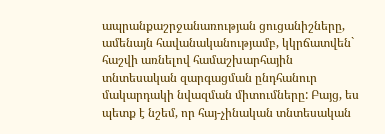ապրանքաշրջանառության ցուցանիշները, ամենայն հավանականությամբ, կկրճատվեն` հաշվի առնելով համաշխարհային տնտեսական զարգացման ընդհանուր մակարդակի նվազման միտումները: Բայց, ես պետք է նշեմ, որ հայ-չինական տնտեսական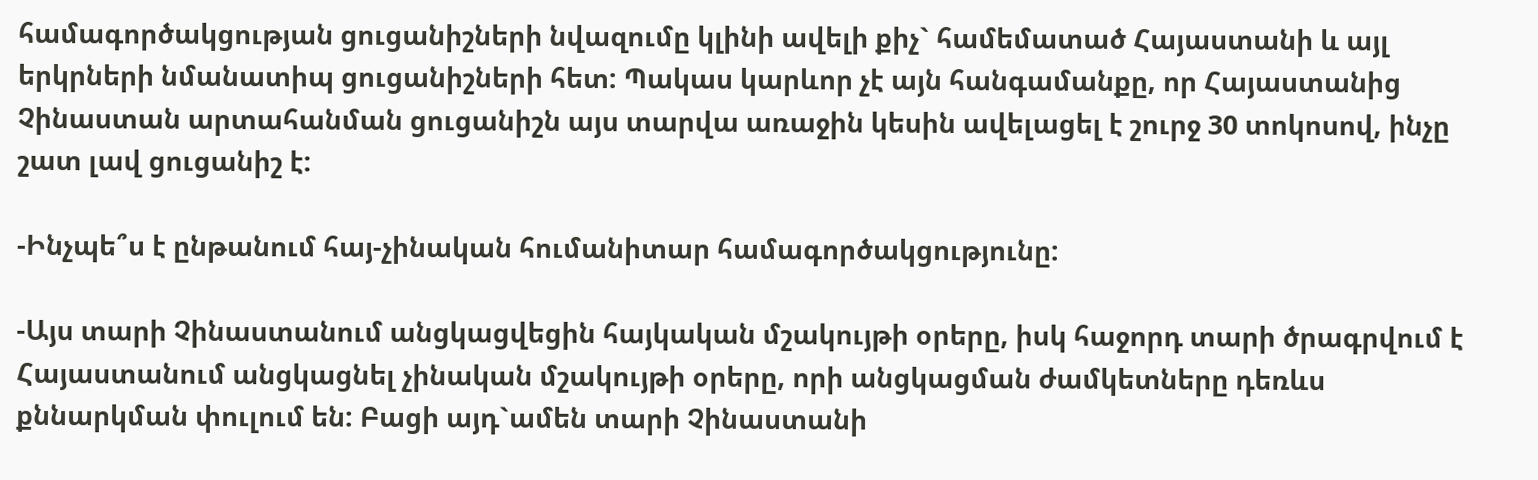համագործակցության ցուցանիշների նվազումը կլինի ավելի քիչ` համեմատած Հայաստանի և այլ երկրների նմանատիպ ցուցանիշների հետ: Պակաս կարևոր չէ այն հանգամանքը, որ Հայաստանից Չինաստան արտահանման ցուցանիշն այս տարվա առաջին կեսին ավելացել է շուրջ 30 տոկոսով, ինչը շատ լավ ցուցանիշ է:

-Ինչպե՞ս է ընթանում հայ-չինական հումանիտար համագործակցությունը:

-Այս տարի Չինաստանում անցկացվեցին հայկական մշակույթի օրերը, իսկ հաջորդ տարի ծրագրվում է Հայաստանում անցկացնել չինական մշակույթի օրերը, որի անցկացման ժամկետները դեռևս քննարկման փուլում են: Բացի այդ`ամեն տարի Չինաստանի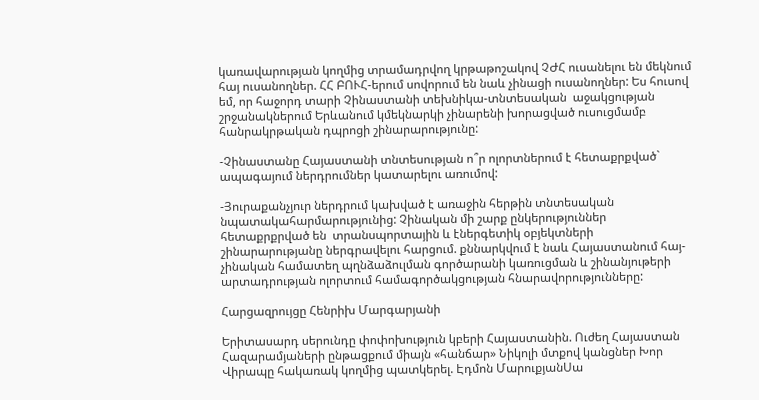կառավարության կողմից տրամադրվող կրթաթոշակով ՉԺՀ ուսանելու են մեկնում հայ ուսանողներ. ՀՀ ԲՈՒՀ-երում սովորում են նաև չինացի ուսանողներ: Ես հուսով եմ, որ հաջորդ տարի Չինաստանի տեխնիկա-տնտեսական  աջակցության շրջանակներում Երևանում կմեկնարկի չինարենի խորացված ուսուցմամբ հանրակրթական դպրոցի շինարարությունը:

-Չինաստանը Հայաստանի տնտեսության ո՞ր ոլորտներում է հետաքրքված` ապագայում ներդրումներ կատարելու առումով:

-Յուրաքանչյուր ներդրում կախված է առաջին հերթին տնտեսական նպատակահարմարությունից: Չինական մի շարք ընկերություններ հետաքրքրված են  տրանսպորտային և էներգետիկ օբյեկտների շինարարությանը ներգրավելու հարցում. քննարկվում է նաև Հայաստանում հայ-չինական համատեղ պղնձաձուլման գործարանի կառուցման և շինանյութերի արտադրության ոլորտում համագործակցության հնարավորությունները:

Հարցազրույցը Հենրիխ Մարգարյանի

Երիտասարդ սերունդը փոփոխություն կբերի Հայաստանին. Ուժեղ Հայաստան Հազարամյաների ընթացքում միայն «հանճար» Նիկոլի մտքով կանցներ Խոր Վիրապը հակառակ կողմից պատկերել. Էդմոն ՄարուքյանՍա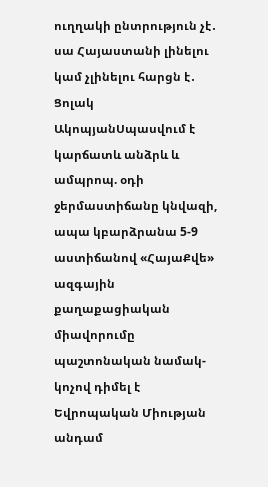ուղղակի ընտրություն չէ․ սա Հայաստանի լինելու կամ չլինելու հարցն է․ Ցոլակ ԱկոպյանՍպասվում է կարճատև անձրև և ամպրոպ. օդի ջերմաստիճանը կնվազի, ապա կբարձրանա 5-9 աստիճանով «ՀայաՔվե» ազգային քաղաքացիական միավորումը պաշտոնական նամակ-կոչով դիմել է Եվրոպական Միության անդամ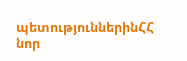պետություններինՀՀ նոր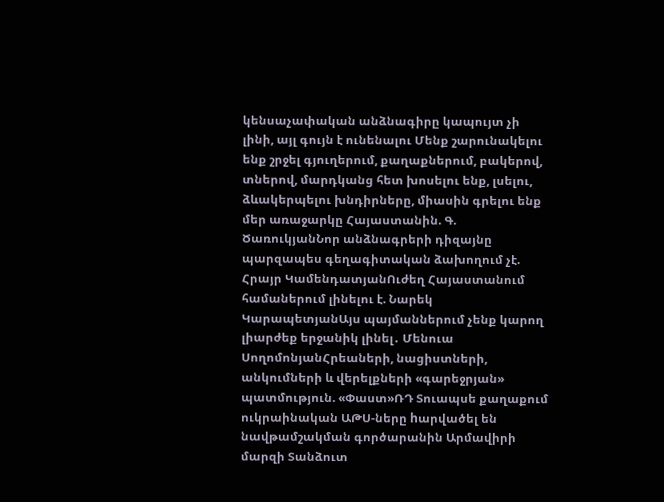կենսաչափական անձնագիրը կապույտ չի լինի, այլ գույն է ունենալու Մենք շարունակելու ենք շրջել գյուղերում, քաղաքներում, բակերով, տներով, մարդկանց հետ խոսելու ենք, լսելու, ձևակերպելու խնդիրները, միասին գրելու ենք մեր առաջարկը Հայաստանին. Գ. ԾառուկյանՆոր անձնագրերի դիզայնը պարզապես գեղագիտական ձախողում չէ. Հրայր ԿամենդատյանՈւժեղ Հայաստանում համաներում լինելու է. Նարեկ ԿարապետյանԱյս պայմաններում չենք կարող լիարժեք երջանիկ լինել․ Մենուա ՍողոմոնյանՀրեաների, նացիստների, անկումների և վերելքների «գարեջրյան» պատմություն. «Փաստ»ՌԴ Տուապսե քաղաքում ուկրաինական ԱԹՍ-ները hարվածել են նավթամշակման գործարանին Արմավիրի մարզի Տանձուտ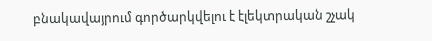բնակավայրում գործարկվելու է էլեկտրական շչակ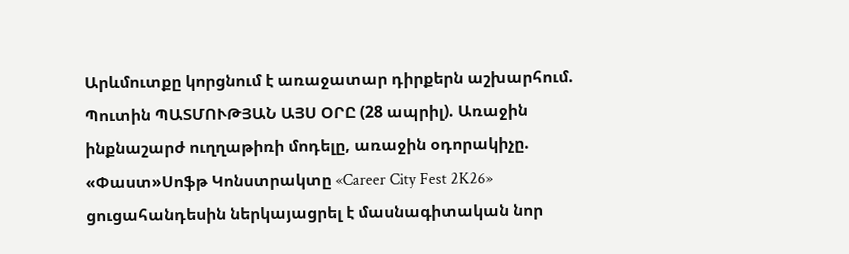Արևմուտքը կորցնում է առաջատար դիրքերն աշխարհում. Պուտին ՊԱՏՄՈՒԹՅԱՆ ԱՅՍ ՕՐԸ (28 ապրիլ). Առաջին ինքնաշարժ ուղղաթիռի մոդելը, առաջին օդորակիչը. «Փաստ»Սոֆթ Կոնստրակտը «Career City Fest 2K26» ցուցահանդեսին ներկայացրել է մասնագիտական նոր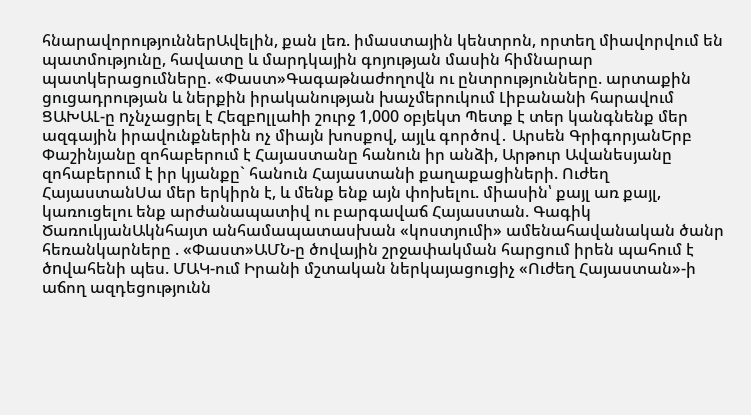հնարավորություններԱվելին, քան լեռ. իմաստային կենտրոն, որտեղ միավորվում են պատմությունը, հավատը և մարդկային գոյության մասին հիմնարար պատկերացումները. «Փաստ»Գագաթնաժողովն ու ընտրությունները. արտաքին ցուցադրության և ներքին իրականության խաչմերուկում Լիբանանի հարավում ՑԱԽԱԼ-ը nչնչացրել է Հեզբnլլաhի շուրջ 1,000 օբյեկտ Պետք է տեր կանգնենք մեր ազգային իրավունքներին ոչ միայն խոսքով, այլև գործով․ Արսեն ԳրիգորյանԵրբ Փաշինյանը զոհաբերում է Հայաստանը հանուն իր անձի, Արթուր Ավանեսյանը զոհաբերում է իր կյանքը` հանուն Հայաստանի քաղաքացիների. Ուժեղ ՀայաստանՍա մեր երկիրն է, և մենք ենք այն փոխելու. միասին՝ քայլ առ քայլ, կառուցելու ենք արժանապատիվ ու բարգավաճ Հայաստան. Գագիկ ԾառուկյանԱկնհայտ անհամապատասխան «կոստյումի» ամենահավանական ծանր հեռանկարները . «Փաստ»ԱՄՆ-ը ծովային շրջափակման հարցում իրեն պահում է ծnվահենի պես. ՄԱԿ-ում Իրանի մշտական ներկայացուցիչ «Ուժեղ Հայաստան»-ի աճող ազդեցությունն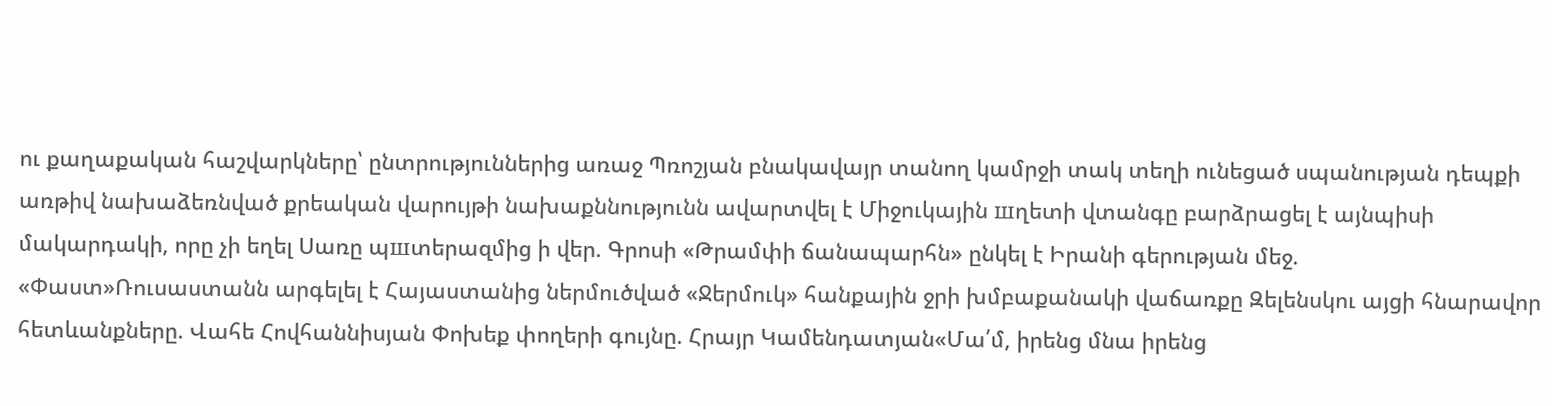ու քաղաքական հաշվարկները՝ ընտրություններից առաջ Պռոշյան բնակավայր տանող կամրջի տակ տեղի ունեցած սպանության դեպքի առթիվ նախաձեռնված քրեական վարույթի նախաքննությունն ավարտվել է Միջուկային шղետի վտանգը բարձրացել է այնպիսի մակարդակի, որը չի եղել Սառը պшտերազմից ի վեր. Գրոսի «Թրամփի ճանապարհն» ընկել է Իրանի գերության մեջ. «Փաստ»Ռուսաստանն արգելել է Հայաստանից ներմուծված «Ջերմուկ» հանքային ջրի խմբաքանակի վաճառքը Զելենսկու այցի հնարավոր հետևանքները. Վահե Հովհաննիսյան Փոխեք փողերի գույնը. Հրայր Կամենդատյան«Մա՛մ, իրենց մնա իրենց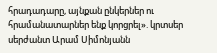հրադադարը, այնքան ընկերներ ու հրամանատարներ ենք կորցրել». կրտսեր սերժանտ Արամ Սիմոնյանն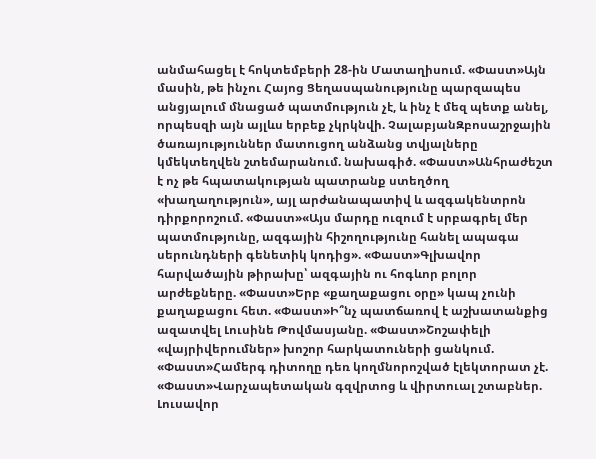անմահացել է հոկտեմբերի 28-ին Մատաղիսում. «Փաստ»Այն մասին, թե ինչու Հայոց Ցեղասպանությունը պարզապես անցյալում մնացած պատմություն չէ, և ինչ է մեզ պետք անել, որպեսզի այն այլևս երբեք չկրկնվի. ՉալաբյանԶբոսաշրջային ծառայություններ մատուցող անձանց տվյալները կմեկտեղվեն շտեմարանում. նախագիծ. «Փաստ»Անհրաժեշտ է ոչ թե հպատակության պատրանք ստեղծող «խաղաղություն», այլ արժանապատիվ և ազգակենտրոն դիրքորոշում. «Փաստ»«Այս մարդը ուզում է սրբագրել մեր պատմությունը, ազգային հիշողությունը հանել ապագա սերունդների գենետիկ կոդից». «Փաստ»Գլխավոր հարվածային թիրախը՝ ազգային ու հոգևոր բոլոր արժեքները. «Փաստ»Երբ «քաղաքացու օրը» կապ չունի քաղաքացու հետ. «Փաստ»Ի՞նչ պատճառով է աշխատանքից ազատվել Լուսինե Թովմասյանը. «Փաստ»Շոշափելի «վայրիվերումներ» խոշոր հարկատուների ցանկում. «Փաստ»Համերգ դիտողը դեռ կողմնորոշված էլեկտորատ չէ. «Փաստ»Վարչապետական գզվրտոց և վիրտուալ շտաբներ. Լուսավոր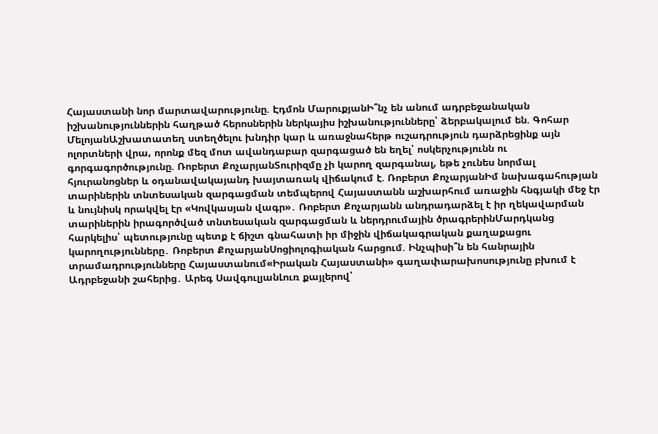Հայաստանի նոր մարտավարությունը. Էդմոն ՄարուքյանԻ՞նչ են անում ադրբեջանական իշխանություններին հաղթած հերոսներին ներկայիս իշխանությունները՝ ձերբակալում են. Գոհար ՄելոյանԱշխատատեղ ստեղծելու խնդիր կար և առաջնահերթ ուշադրություն դարձրեցինք այն ոլորտների վրա, որոնք մեզ մոտ ավանդաբար զարգացած են եղել՝ ոսկերչությունն ու գորգագործությունը. Ռոբերտ ՔոչարյանՏուրիզմը չի կարող զարգանալ, եթե չունես նորմալ հյուրանոցներ և օդանավակայանդ խայտառակ վիճակում է. Ռոբերտ ՔոչարյանԻմ նախագահության տարիներին տնտեսական զարգացման տեմպերով Հայաստանն աշխարհում առաջին հնգյակի մեջ էր և նույնիսկ որակվել էր «Կովկասյան վագր»․ Ռոբերտ Քոչարյանն անդրադարձել է իր ղեկավարման տարիներին իրագործված տնտեսական զարգացման և ներդրումային ծրագրերինՄարդկանց հարկելիս՝ պետությունը պետք է ճիշտ գնահատի իր միջին վիճակագրական քաղաքացու կարողությունները․ Ռոբերտ ՔոչարյանՍոցիոլոգիական հարցում. Ինչպիսի՞ն են հանրային տրամադրությունները Հայաստանում«Իրական Հայաստանի» գաղափարախոսությունը բխում է Ադրբեջանի շահերից․ Արեգ ՍավգուլյանԼուռ քայլերով՝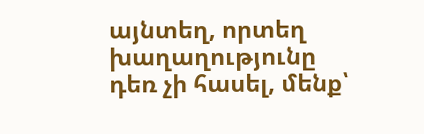այնտեղ, որտեղ խաղաղությունը դեռ չի հասել, մենք՝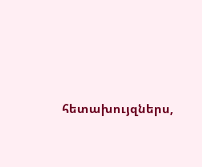հետախույզներս,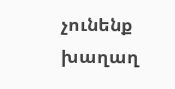չունենք խաղաղ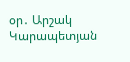օր․ Արշակ Կարապետյան